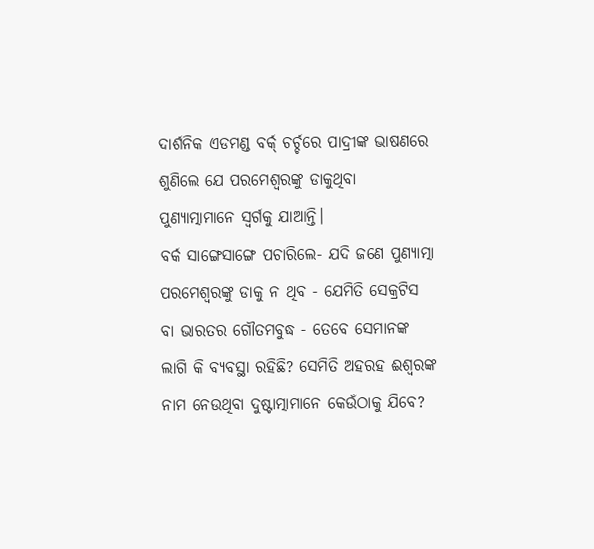ଦାର୍ଶନିକ ଏଡମଣ୍ଡ ବର୍କ‌୍ ଚର୍ଚ୍ଚରେ ପାଦ୍ରୀଙ୍କ ଭାଷଣରେ ଶୁଣିଲେ ଯେ ପରମେଶ୍ବରଙ୍କୁ ଡାକୁଥିବା ପୁଣ୍ୟାତ୍ମାମାନେ ସ୍ବର୍ଗକୁ ଯାଆନ୍ତି।
ବର୍କ ସାଙ୍ଗେସାଙ୍ଗେ ପଚାରିଲେ- ଯଦି ଜଣେ ପୁଣ୍ୟାତ୍ମା ପରମେଶ୍ବରଙ୍କୁ ଡାକୁ ନ ଥିବ - ଯେମିତି ସ‌େକ୍ରଟିସ ବା ଭାରତର ଗୌତମବୁଦ୍ଧ - ତେବେ ସେମାନଙ୍କ ଲାଗି କି ବ୍ୟବସ୍ଥା ରହିଛି? ସେମିତି ଅହରହ ଈଶ୍ବରଙ୍କ ନାମ ନେଉଥିବା ଦୁଷ୍ଟାତ୍ମାମାନେ କେଉଁଠାକୁ ଯିବେ?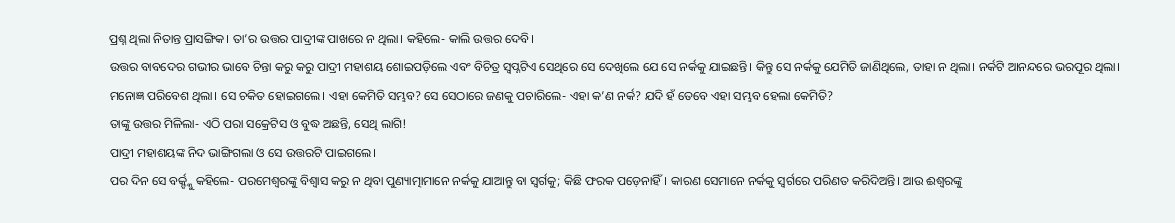ପ୍ରଶ୍ନ ଥିଲା ନିତାନ୍ତ ପ୍ରାସଙ୍ଗିକ। ତା’ର ଉତ୍ତର ପାଦ୍ରୀଙ୍କ ପାଖରେ ନ ଥିଲା। କହିଲେ- କାଲି ଉତ୍ତର ଦେବି।
ଉତ୍ତର ବାବଦ‌େର ଗଭୀର ଭାବେ ଚିନ୍ତା କରୁ କରୁ ପାଦ୍ରୀ ମହାଶୟ ଶୋଇପଡ଼ିଲେ ଏବଂ ବିଚିତ୍ର ସ୍ବପ୍ନଟିଏ ସେଥିରେ ସେ ଦେଖିଲେ ଯେ ସେ ନର୍କକୁ ଯାଇଛନ୍ତି। କିନ୍ତୁ ସେ ନର୍କକୁ ଯେମିତି ଜାଣିଥିଲେ, ତ‌ାହା ନ ଥିଲା। ନର୍କଟି ଆନନ୍ଦ‌ରେ ଭରପୂର ଥିଲା। ମନୋଜ୍ଞ ପରିବେଶ ଥିଲା। ସେ ଚକିତ ହୋଇଗଲେ। ଏହା କେମିତି ସମ୍ଭବ? ସେ ସେଠାରେ ଜଣକୁ ପଚାରିଲେ- ଏହା କ’ଣ ନର୍କ? ଯଦି ହଁ ତେବେ ଏହା ସମ୍ଭବ ହେଲା କେମିତି?
ତାଙ୍କୁ ଉତ୍ତର ମିଳିଲା- ଏଠି ପରା ସକ୍ରେଟିସ ଓ ବୁଦ୍ଧ ଅଛନ୍ତି, ସେଥି ଲାଗି!
ପାଦ୍ରୀ ମହାଶୟଙ୍କ ନିଦ ଭାଙ୍ଗିଗଲା ଓ ସେ ଉତ୍ତରଟି ପାଇଗଲେ।
ପର ଦିନ ସେ ବର୍କ‌୍ଙ୍କୁ କହିଲେ- ପରମେଶ୍ବରଙ୍କୁ ବିଶ୍ବାସ କରୁ ନ ଥିବା ପୁଣ୍ୟାତ୍ମାମାନେ ନର୍କକୁ ଯାଆନ୍ତୁ ବା ସ୍ବର୍ଗକୁ; କିଛି ଫରକ ପଡ଼େନାହିଁ। କାରଣ ସେମାନେ ନର୍କକୁ ସ୍ବର୍ଗରେ ପରିଣତ କରିଦିଅନ୍ତି। ‌ଆଉ ଈଶ୍ବରଙ୍କୁ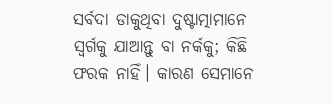ସର୍ବଦା ଡାକୁଥିବା ଦୁଷ୍ଟାତ୍ମାମାନେ ସ୍ବର୍ଗକୁ ଯାଆନ୍ତୁ ବା ନର୍କକୁ; କିଛି ଫରକ ନାହିଁ। କାରଣ ସେମାନେ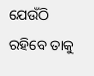ଯେଉଁଠି ରହିବେ ତାକୁ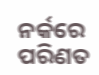ନର୍କରେ ପରିଣତ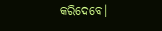କରିଦେବେ।